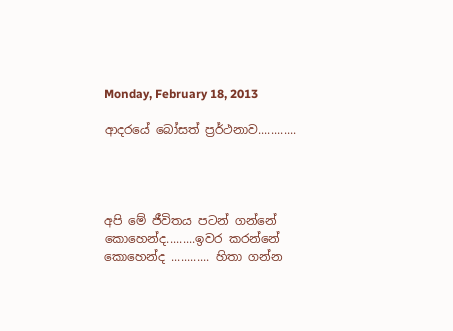Monday, February 18, 2013

ආදරයේ බෝසත් ප්‍රර්ථනාව............




අපි මේ ජීවිතය පටන් ගන්නේ කොහෙන්ද.........ඉවර කරන්නේ කොහෙන්ද ............ හිතා ගන්න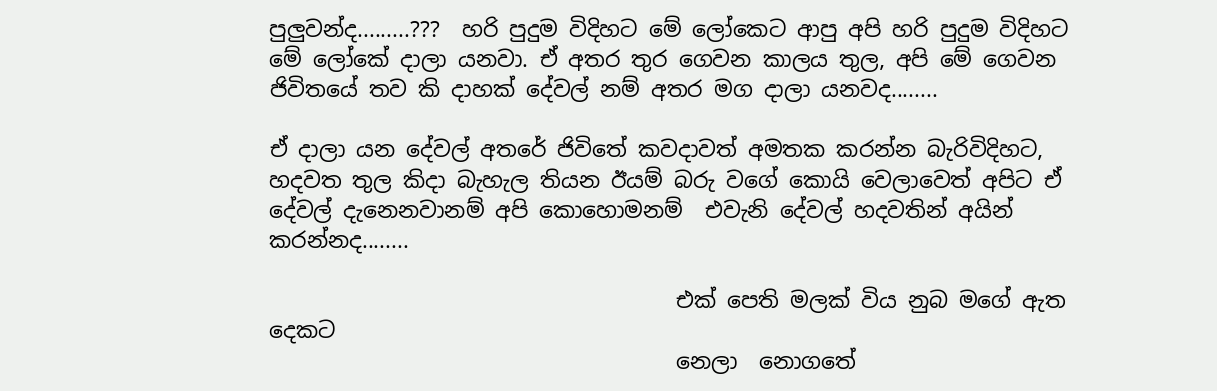පුලුවන්ද.........???  හරි පුදුම විදිහට මේ ලෝකෙට ආපු අපි හරි පුදුම විදිහට මේ ලෝකේ දාලා යනවා. ඒ අතර තුර ගෙවන කාලය තුල, අපි මේ ගෙවන ජිවිතයේ තව කි දාහක් දේවල් නම් අතර මග දාලා යනවද........

ඒ දාලා යන දේවල් අතරේ ජිවිතේ කවදාවත් අමතක කරන්න බැරිවිදිහට, හදවත තුල කිදා බැහැල තියන ඊයම් බරු වගේ කොයි වෙලාවෙත් අපිට ඒ දේවල් දැනෙනවානම් අපි කොහොමනම්  එවැනි දේවල් හදවතින් අයින් කරන්නද........

                                     එක් පෙති මලක් විය නුබ මගේ ඇත දෙකට
                                     නෙලා  නොගතේ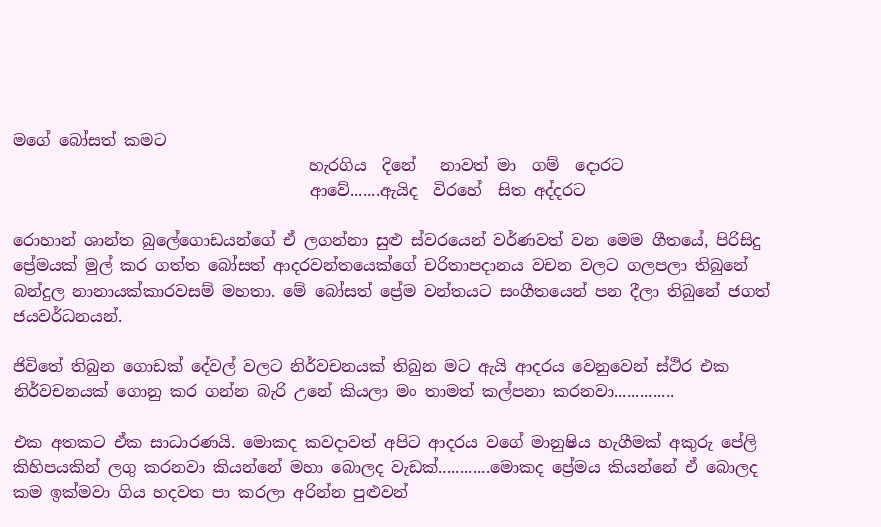මගේ බෝසත් කමට
                                     හැරගිය  දිනේ   නාවත් මා  ගම්  දොරට
                                     ආවේ.......ඇයිද  විරහේ  සිත අද්දරට

රොහාන් ශාන්ත බුලේගොඩයන්ගේ ඒ ලගන්නා සුළු ස්වරයෙන් වර්ණවත් වන මෙම ගීතයේ, පිරිසිදු ප්‍රේමයක් මුල් කර ගත්ත බෝසත් ආදරවන්තයෙක්ගේ චරිතාපදානය වචන වලට ගලපලා තිබුනේ බන්දුල නානායක්කාරවසම් මහතා. මේ බෝසත් ප්‍රේම වන්තයට සංගීතයෙන් පන දීලා තිබුනේ ජගත් ජයවර්ධනයන්.

ජිවිතේ තිබුන ගොඩක් දේවල් වලට නිර්වචනයක් තිබුන මට ඇයි ආදරය වෙනුවෙන් ස්ථිර එක නිර්වචනයක් ගොනු කර ගන්න බැරි උනේ කියලා මං තාමත් කල්පනා කරනවා..............

එක අතකට ඒක සාධාරණයි. මොකද කවදාවත් අපිට ආදරය වගේ මානුෂිය හැගීමක් අකුරු පේලි කිහිපයකින් ලගු කරනවා කියන්නේ මහා බොලද වැඩක්............මොකද ප්‍රේමය කියන්නේ ඒ බොලද කම ඉක්මවා ගිය හදවත පා කරලා අරින්න පුළුවන්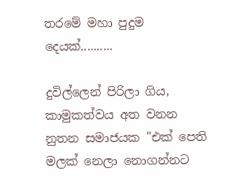තරමේ මහා පුදුම දෙයක්..........

දුවිල්ලෙන් පිරිලා ගිය, කාමුකත්වය අත වනන නුතන සමාජයක "එක් පෙති මලක් නෙලා නොගන්නට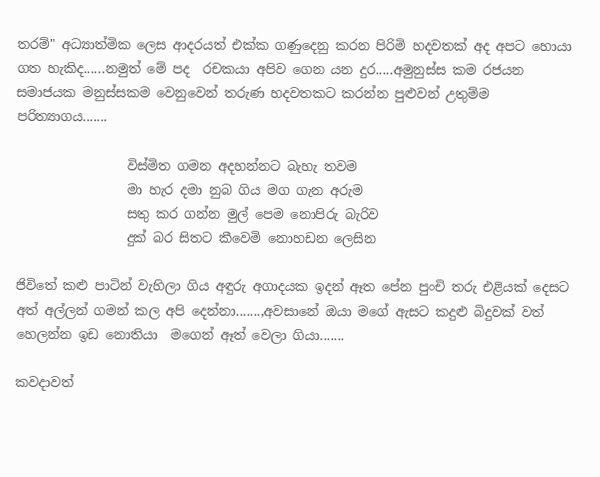තරම්" අධ්‍යාත්මික ලෙස ආදරයත් එක්ක ගණුදෙනු කරන පිරිමි හදවතක් අද අපට හොයා ගත හැකිද......නමුත් මේ පද  රචකයා අපිව ගෙන යන දුර.....අමුනුස්ස කම රජයන සමාජයක මනුස්සකම වෙනුවෙන් තරුණ හදවතකට කරන්න පුළුවන් උතුම්ම පරිත්‍යාගය.......

                 විස්මිත ගමන අදහන්නට බැහැ තවම
                 මා හැර දමා නුබ ගිය මග ගැන අරුම
                 සතු කර ගන්න මුල් පෙම නොපිරු බැරිව
                 දුක් බර සිතට කීවෙමි නොහඩන ලෙසින

ජිවිතේ කළු පාටින් වැහිලා ගිය අඳුරු අගාදයක ඉදන් ඈත පේන පුංචි තරු එළියක් දෙසට අත් අල්ලන් ගමන් කල අපි දෙන්නා.......,අවසානේ ඔයා මගේ ඇසට කදුළු බිදුවක් වත් හෙලන්න ඉඩ නොතියා  මගෙන් ඈත් වෙලා ගියා.......

කවදාවත්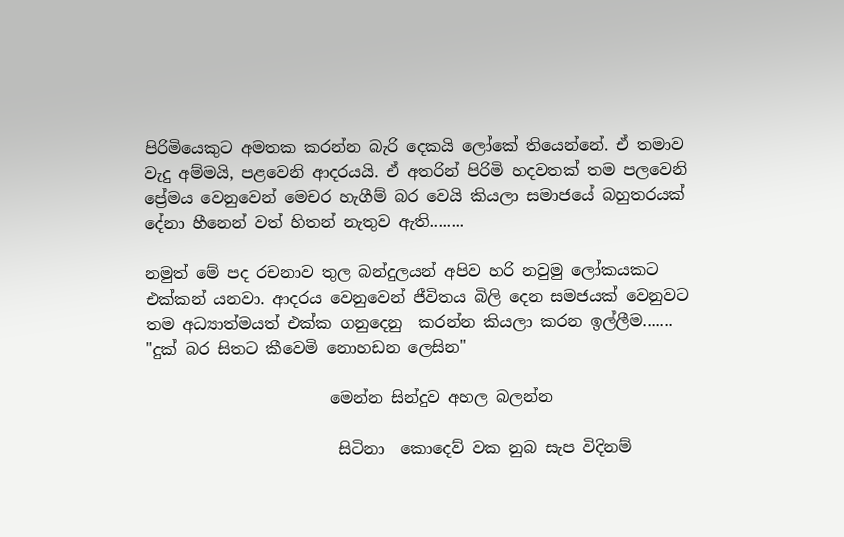පිරිමියෙකුට අමතක කරන්න බැරි දෙකයි ලෝකේ තියෙන්නේ. ඒ තමාව වැදු අම්මයි, පළවෙනි ආදරයයි. ඒ අතරින් පිරිමි හදවතක් තම පලවෙනි ප්‍රේමය වෙනුවෙන් මෙචර හැගීම් බර වෙයි කියලා සමාජයේ බහුතරයක් දේනා හීනෙන් වත් හිතන් නැතුව ඇති........

නමුත් මේ පද රචනාව තුල බන්දුලයන් අපිව හරි නවුමු ලෝකයකට එක්කන් යනවා. ආදරය වෙනුවෙන් ජීවිතය බිලි දෙන සමජයක් වෙනුවට තම අධ්‍යාත්මයත් එක්ක ගනුදෙනු  කරන්න කියලා කරන ඉල්ලීම....... "දුක් බර සිතට කීවෙමි නොහඩන ලෙසින"

                       මෙන්න සින්දුව අහල බලන්න

                        සිටිනා  කොදෙව් වක නුබ සැප විදිනම්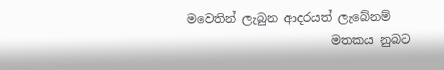මවෙතින් ලැබුන ආදරයත් ලැබේනම්
                        මතකය නුබට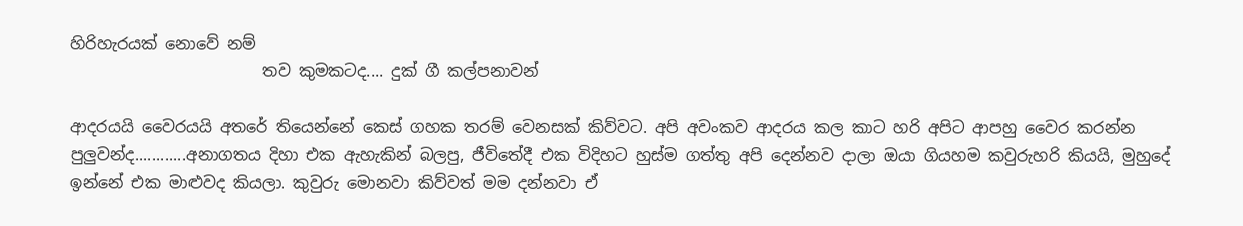හිරිහැරයක් නොවේ නම්
                        තව කුමකටද.... දුක් ගී කල්පනාවන්

ආදරයයි වෛරයයි අතරේ තියෙන්නේ කෙස් ගහක තරම් වෙනසක් කිව්වට. අපි අවංකව ආදරය කල කාට හරි අපිට ආපහු වෛර කරන්න පුලුවන්ද............අනාගතය දිහා එක ඇහැකින් බලපු, ජීවිතේදී එක විදිහට හුස්ම ගත්තු අපි දෙන්නව දාලා ඔයා ගියහම කවුරුහරි කියයි, මුහුදේ ඉන්නේ එක මාළුවද කියලා. කුවුරු මොනවා කිව්වත් මම දන්නවා ඒ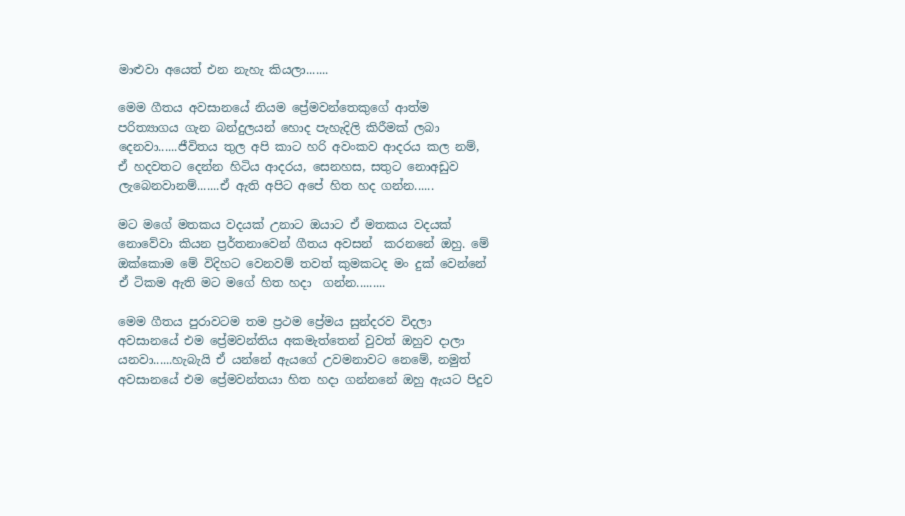මාළුවා අයෙත් එන නැහැ කියලා.......

මෙම ගීතය අවසානයේ නියම ප්‍රේමවන්තෙකුගේ ආත්ම පරිත්‍යාගය ගැන බන්දුලයන් හොද පැහැදිලි කිරීමක් ලබා දෙනවා......ජීවිතය තුල අපි කාට හරි අවංකව ආදරය කල නම්,  ඒ හදවතට දෙන්න හිටිය ආදරය, සෙනහස, සතුට නොඅඩුව ලැබෙනවානම්.......ඒ ඇති අපිට අපේ හිත හද ගන්න......

මට මගේ මතකය වදයක් උනාට ඔයාට ඒ මතකය වදයක් නොවේවා කියන ප්‍රර්තනාවෙන් ගීතය අවසන්  කරනනේ ඔහු. මේ ඔක්කොම මේ විදිහට වෙනවම් තවත් කුමකටද මං දුක් වෙන්නේ ඒ ටිකම ඇති මට මගේ හිත හදා  ගන්න.........

මෙම ගීතය පුරාවටම තම ප්‍රථම ප්‍රේමය සුන්දරව විදලා අවසානයේ එම ප්‍රේමවන්තිය අකමැත්තෙන් වුවත් ඔහුව දාලා යනවා......හැබැයි ඒ යන්නේ ඇයගේ උවමනාවට නෙමේ, නමුත් අවසානයේ එම ප්‍රේමවන්තයා හිත හදා ගන්නනේ ඔහු ඇයට පිදුව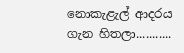නොකැළැල් ආදරය ගැන හිතලා...........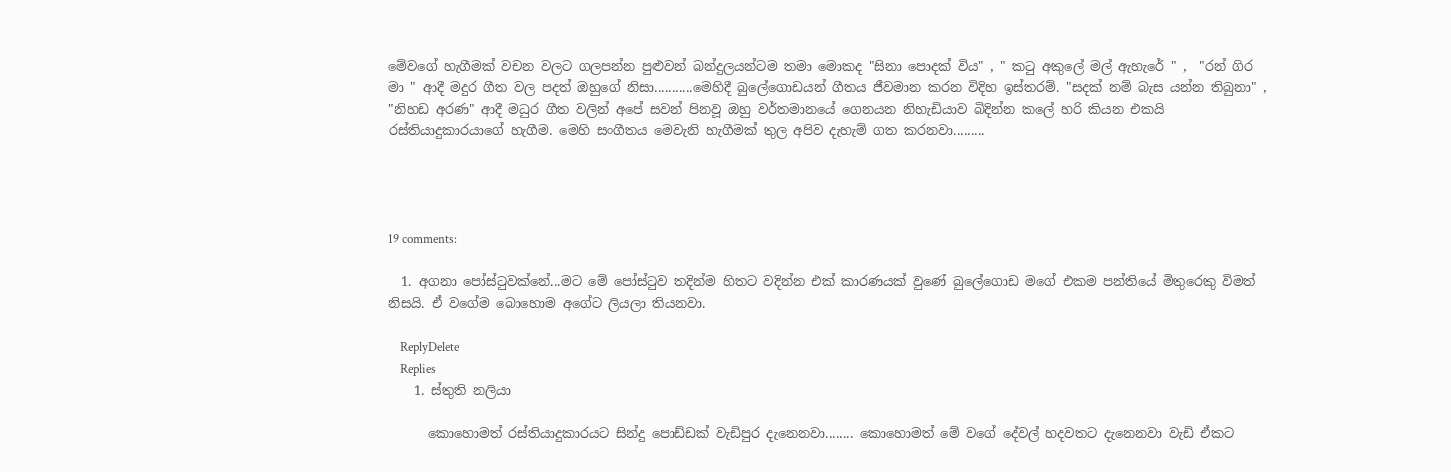මේවගේ හැගීමක් වචන වලට ගලපන්න පුළුවන් බන්දුලයන්ටම තමා මොකද "සිනා පොදක් විය" , " කටු අකුලේ මල් ඇහැරේ " ,  "රන් ගිර මා " ආදී මදුර ගීත වල පදත් ඔහුගේ නිසා...........මෙහිදී බුලේගොඩයන් ගීතය ජීවමාන කරන විදිහ ඉස්තරම්. "සදක් නම් බැස යන්න තිබුනා" , "නිහඩ අරණ" ආදී මධුර ගීත වලින් අපේ සවන් පිනවූ ඔහු වර්තමානයේ ගෙනයන නිහැඩියාව බිදින්න කලේ හරි කියන එකයි රස්තියාදුකාරයාගේ හැගීම. මෙහි සංගීතය මෙවැනි හැගීමක් තුල අපිව දැහැම් ගත කරනවා.........




19 comments:

  1. අගනා පෝස්ටුවක්නේ...මට මේ පෝස්ටුව තදින්ම හිතට වදින්න එක් කාරණයක් වුණේ බුලේගොඩ මගේ එකම පන්තියේ මිතුරෙකු විමත් නිසයි. ඒ වගේම බොහොම අගේට ලියලා තියනවා.

    ReplyDelete
    Replies
    1. ස්තුති නලියා

      කොහොමත් රස්තියාදුකාරයට සින්දු පොඩ්ඩක් වැඩිපුර දැනෙනවා........ කොහොමත් මේ වගේ දේවල් හදවතට දැනෙනවා වැඩි ඒකට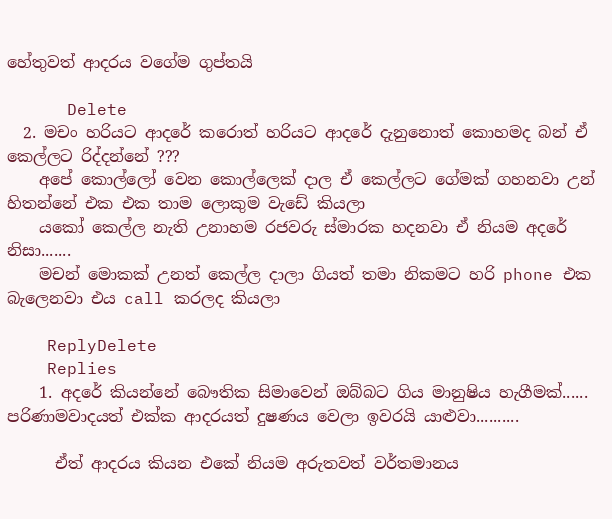හේතුවත් ආදරය වගේම ගුප්තයි

      Delete
  2. මචං හරියට ආදරේ කරොත් හරියට ආදරේ දැනුනොත් කොහමද බන් ඒ කෙල්ලට රිද්දන්නේ ???
    අපේ කොල්ලෝ වෙන කොල්ලෙක් දාල ඒ කෙල්ලට ගේමක් ගහනවා උන් හිතන්නේ එක එක තාම ලොකුම වැඩේ කියලා
    යකෝ කෙල්ල නැති උනාහම රජවරු ස්මාරක හදනවා ඒ නියම අදරේ නිසා.......
    මචන් මොකක් උනත් කෙල්ල දාලා ගියත් තමා නිකමට හරි phone එක බැලෙනවා එය call කරලද කියලා

    ReplyDelete
    Replies
    1. අදරේ කියන්නේ බෞතික සිමාවෙන් ඔබ්බට ගිය මානුෂිය හැගීමක්...... පරිණාමවාදයත් එක්ක ආදරයත් දුෂණය වෙලා ඉවරයි යාළුවා..........

      ඒත් ආදරය කියන එකේ නියම අරුතවත් වර්තමානය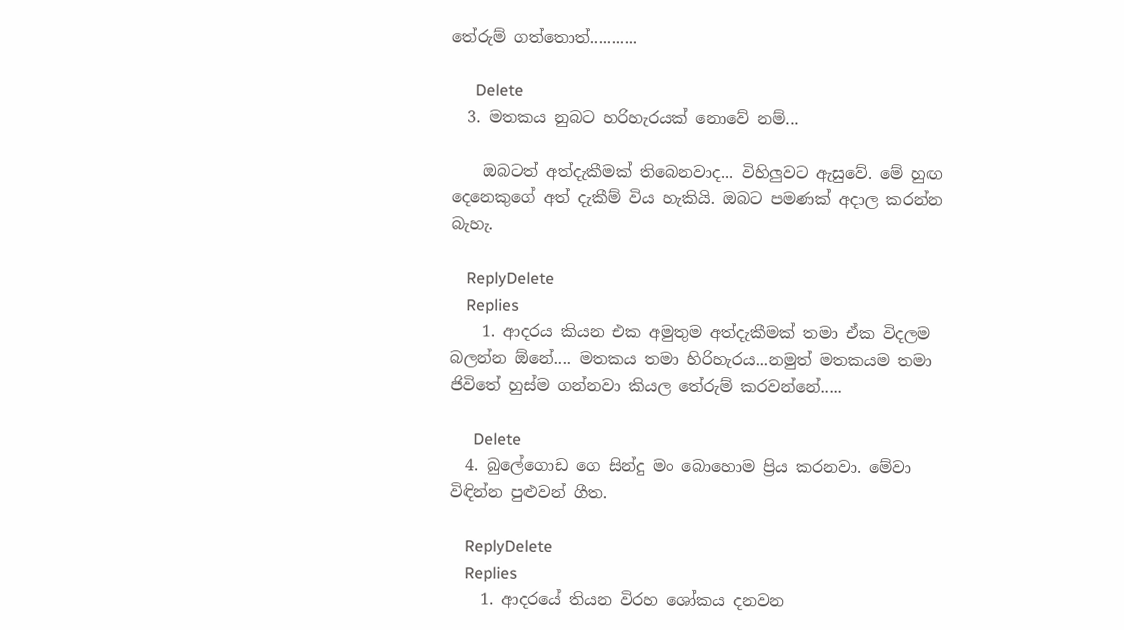තේරුම් ගත්තොත්...........

      Delete
  3. මතකය නුබට හරිහැරයක් නොවේ නම්...

    ඔබටත් අත්දැකීමක් තිබෙනවාද... විහිලුවට ඇසුවේ. මේ හුඟ දෙනෙකුගේ අත් දැකීම් විය හැකියි. ඔබට පමණක් අදාල කරන්න බැහැ.

    ReplyDelete
    Replies
    1. ආදරය කියන එක අමුතුම අත්දැකීමක් තමා ඒක විදලම බලන්න ඕනේ.... මතකය තමා හිරිහැරය...නමුත් මතකයම තමා ජිවිතේ හුස්ම ගන්නවා කියල තේරුම් කරවන්නේ.....

      Delete
  4. බුලේගොඩ ගෙ සින්දු මං බොහොම ප්‍රිය කරනවා. මේවා විඳින්න පුළුවන් ගීත.

    ReplyDelete
    Replies
    1. ආදරයේ තියන විරහ ශෝකය දනවන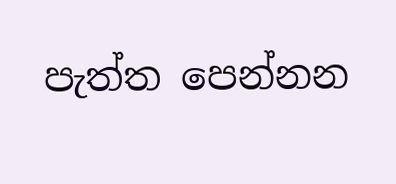පැත්ත පෙන්නන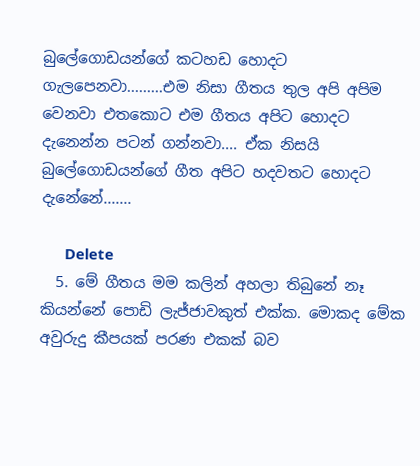බුලේගොඩයන්ගේ කටහඩ හොදට ගැලපෙනවා.........එම නිසා ගීතය තුල අපි අපිම වෙනවා එතකොට එම ගීතය අපිට හොදට දැනෙන්න පටන් ගන්නවා.... ඒක නිසයි බුලේගොඩයන්ගේ ගීත අපිට හදවතට හොදට දැනේනේ.......

      Delete
  5. මේ ගීතය මම කලින් අහලා තිබුනේ නෑ කියන්නේ පොඩි ලැජ්ජාවකුත් එක්ක. මොකද මේක අවුරුදු කීපයක් පරණ එකක් බව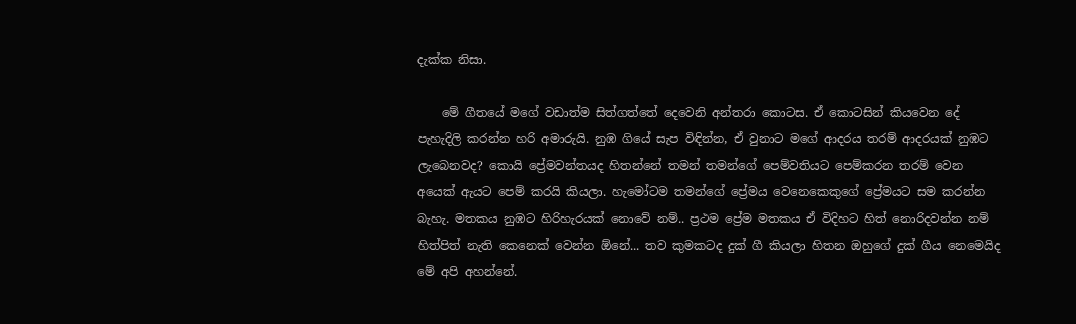දැක්ක නිසා.

    මේ ගීතයේ මගේ වඩාත්ම සිත්ගත්තේ දෙවෙනි අන්තරා කොටස. ඒ කොටසින් කියවෙන දේ පැහැදිලි කරන්න හරි අමාරුයි. නුඹ ගියේ සැප විඳින්න, ඒ වුනාට මගේ ආදරය තරම් ආදරයක් නුඹට ලැබෙනවද? කොයි ප්‍රේමවන්තයද හිතන්නේ තමන් තමන්ගේ පෙම්වතියට පෙම්කරන තරම් වෙන අයෙක් ඇයට පෙම් කරයි කියලා. හැමෝටම තමන්ගේ ප්‍රේමය වෙනෙකෙකුගේ ප්‍රේමයට සම කරන්න බැහැ. මතකය නුඹට හිරිහැරයක් නොවේ නම්.. ප්‍රථම ප්‍රේම මතකය ඒ විදිහට හිත් නොරිදවන්න නම් හිත්පිත් නැති කෙනෙක් වෙන්න ඕනේ... තව කුමකටද දුක් ගී කියලා හිතන ඔහුගේ දුක් ගීය නෙමෙයිද මේ අපි අහන්නේ.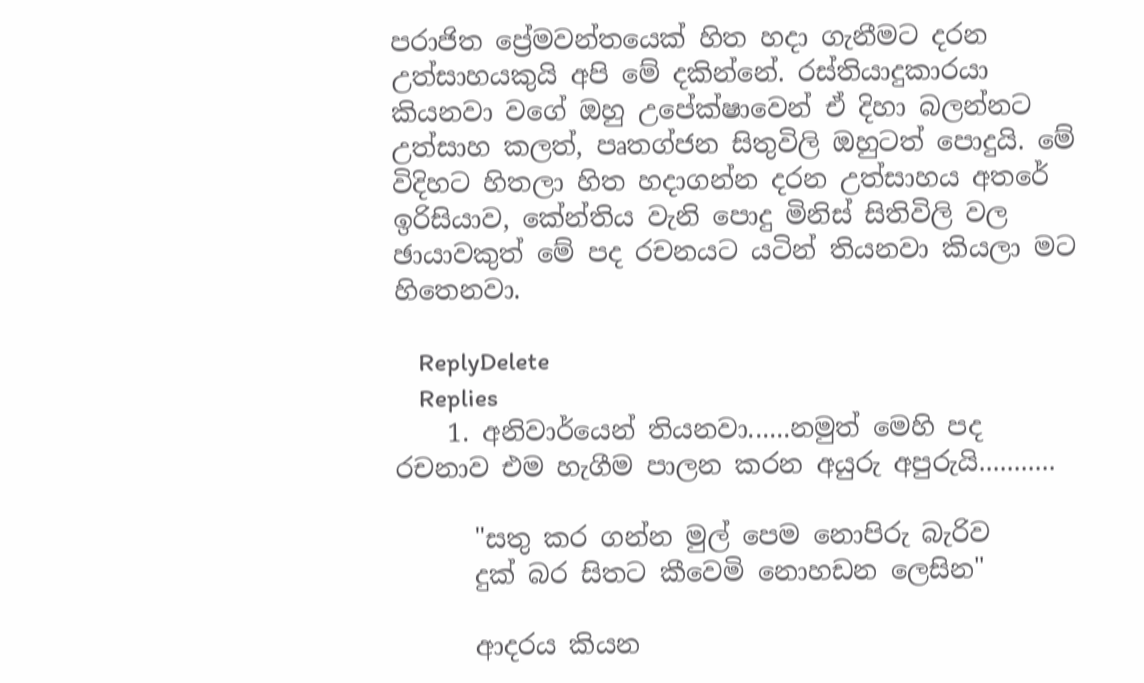පරාජිත ප්‍රේමවන්තයෙක් හිත හදා ගැනීමට දරන උත්සාහයකුයි අපි මේ දකින්නේ. රස්තියාදුකාරයා කියනවා වගේ ඔහු උපේක්ෂාවෙන් ඒ දිහා බලන්නට උත්සාහ කලත්, පෘතග්ජන සිතුවිලි ඔහුටත් පොදුයි. මේ විදිහට හිතලා හිත හදාගන්න දරන උත්සාහය අතරේ ඉරිසියාව, කේන්තිය වැනි පොදු මිනිස් සිතිවිලි වල ඡායාවකුත් මේ පද රචනයට යටින් තියනවා කියලා මට හිතෙනවා.

    ReplyDelete
    Replies
    1. අනිවාර්යෙන් තියනවා......නමුත් මෙහි පද රචනාව එම හැගීම පාලන කරන අයුරු අපුරුයි...........

      "සතු කර ගන්න මුල් පෙම නොපිරු බැරිව
      දුක් බර සිතට කීවෙමි නොහඩන ලෙසින"

      ආදරය කියන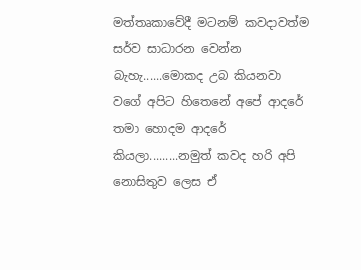මත්තෘකාවේදී මටනම් කවදාවත්ම සර්ව සාධාරන වෙන්න බැහැ......මොකද උබ කියනවා වගේ අපිට හිතෙනේ අපේ ආදරේ තමා හොදම ආදරේ කියලා.........නමුත් කවද හරි අපි නොසිතුව ලෙස ඒ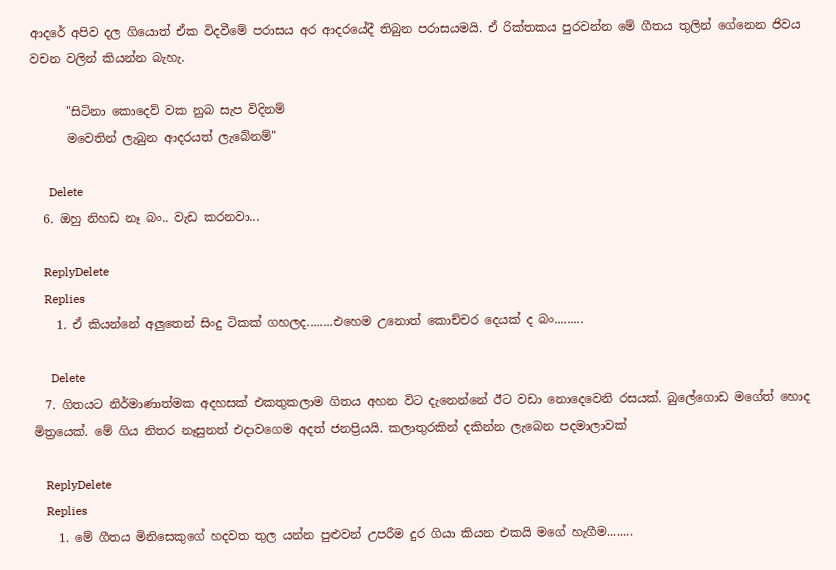ආදරේ අපිව දල ගියොත් ඒක විදවීමේ පරාසය අර ආදරයේදී තිබුන පරාසයමයි. ඒ රික්තකය පුරවන්න මේ ගීතය තුලින් ගේනෙන ජිවය වචන වලින් කියන්න බැහැ.

      "සිටිනා කොදෙව් වක නුබ සැප විදිනම්
      මවෙතින් ලැබුන ආදරයත් ලැබේනම්"

      Delete
  6. ඔහු නිහඩ නෑ බං.. වැඩ කරනවා...

    ReplyDelete
    Replies
    1. ඒ කියන්නේ අලුතෙන් සිංදු ටිකක් ගහලද........එහෙම උනොත් කොච්චර දෙයක් ද බං.........

      Delete
  7. ගිතයට නිර්මාණාත්මක අදහසක් එකතුකලාම ගිතය අහන විට දැනෙන්නේ ඊට වඩා නොදෙවෙනි රසයක්. බුලේගොඩ මගේත් හොද මිත්‍රයෙක්. මේ ගිය නිතර නෑසුනත් එදාවගෙම අදත් ජනප්‍රියයි. කලාතුරකින් දකින්න ලැබෙන පදමාලාවක්

    ReplyDelete
    Replies
    1. මේ ගීතය මිනිසෙකුගේ හදවත තුල යන්න පුළුවන් උපරීම දුර ගියා කියන එකයි මගේ හැගීම........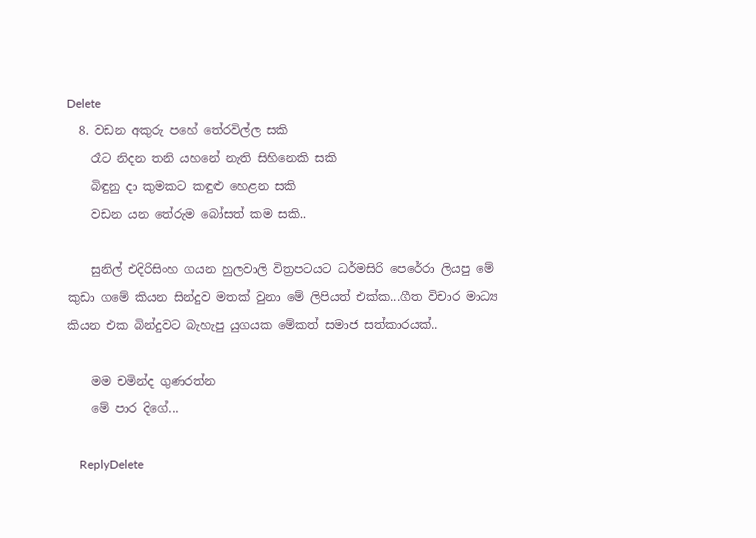Delete
  8. වඩන අකුරු පහේ තේරවිල්ල සකි
    රෑට නිදන තනි යහනේ නැති සිහිනෙකි සකි
    බිඳුනු දා කුමකට කඳුළු හෙළන සකි
    වඩන යන තේරුම බෝසත් කම සකි..

    සුනිල් එදිරිසිංහ ගයන හුලවාලි විත්‍රපටයට ධර්මසිරි පෙරේරා ලියපු මේ කුඩා ගමේ කියන සින්දුව මතක් වුනා මේ ලිපියත් එක්ක...ගීත විචාර මාධ්‍ය කියන එක බින්දුවට බැහැපු යුගයක මේකත් සමාජ සත්කාරයක්..

    මම චමින්ද ගුණරත්න
    මේ පාර දිගේ...

    ReplyDelete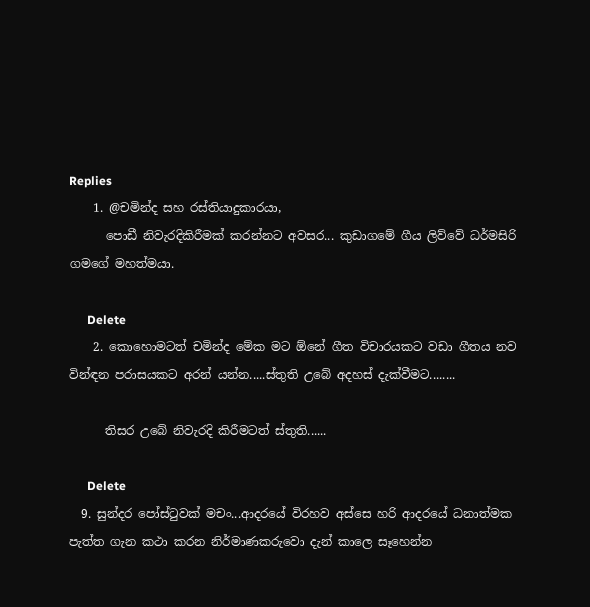Replies
    1. @චමින්ද සහ රස්තියාදුකාරයා,
      පොඩී නිවැරදිකිරීමක් කරන්නට අවසර... කුඩාගමේ ගීය ලිව්වේ ධර්මසිරි ගමගේ මහත්මයා.

      Delete
    2. කොහොමටත් චමින්ද මේක මට ඕනේ ගීත විචාරයකට වඩා ගීතය නව වින්ඳන පරාසයකට අරන් යන්න.....ස්තුති උබේ අදහස් දැක්වීමට........

      තිසර උබේ නිවැරදි කිරීමටත් ස්තුති......

      Delete
  9. සුන්දර පෝස්ටුවක් මචං...ආදරයේ විරහව අස්සෙ හරි ආදරයේ ධනාත්මක පැත්ත ගැන කථා කරන නිර්මාණකරුවො දැන් කාලෙ සෑහෙන්න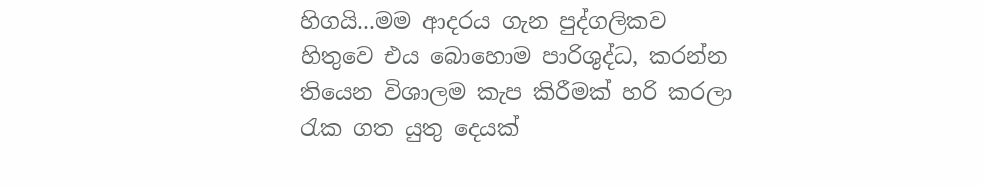හිගයි...මම ආදරය ගැන පුද්ගලිකව හිතුවෙ එය බොහොම පාරිශුද්ධ, කරන්න තියෙන විශාලම කැප කිරීමක් හරි කරලා රැක ගත යුතු දෙයක්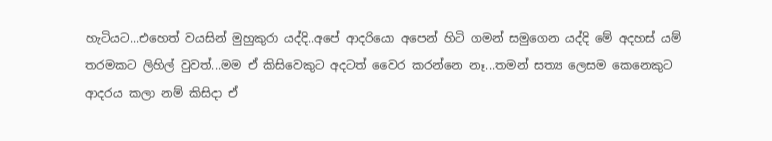හැටියට...එහෙත් වයසින් මුහුකුරා යද්දි..අපේ ආදරියො අපෙන් හිටි ගමන් සමුගෙන යද්දි මේ අදහස් යම් තරමකට ලිහිල් වුවත්...මම ඒ කිසිවෙකුට අදටත් වෛර කරන්නෙ නෑ...තමන් සත්‍ය ලෙසම කෙනෙකුට ආදරය කලා නම් කිසිදා ඒ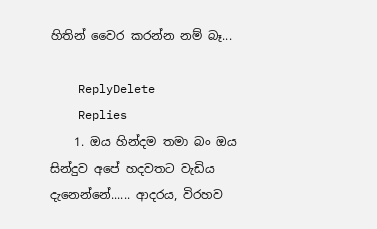හිතින් වෛර කරන්න නම් බෑ...

    ReplyDelete
    Replies
    1. ඔය හින්දම තමා බං ඔය සින්දුව අපේ හදවතට වැඩිය දැනෙන්නේ...... ආදරය, විරහව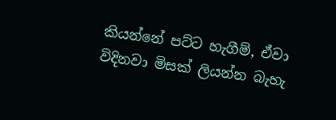කියන්නේ පට්ට හැගීම්, ඒවා විදිනවා මිසක් ලියන්න බැහැ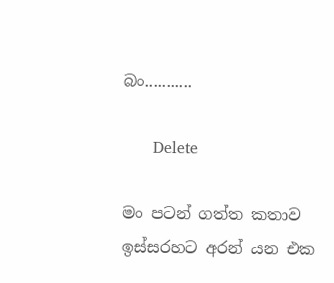බං...........

      Delete

මං පටන් ගත්ත කතාව ඉස්සරහට අරන් යන එක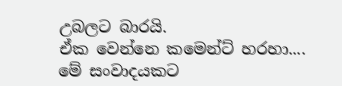උබලට බාරයි.
ඒක වෙන්නෙ කමෙන්ට් හරහා....
මේ සංවාදයකට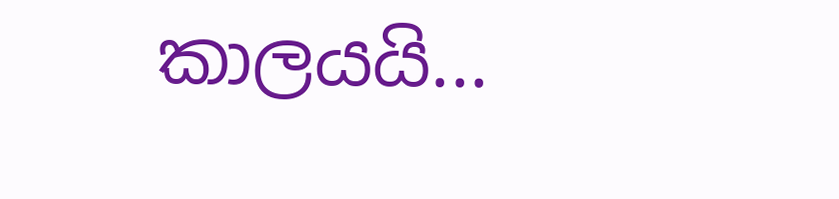කාලයයි...